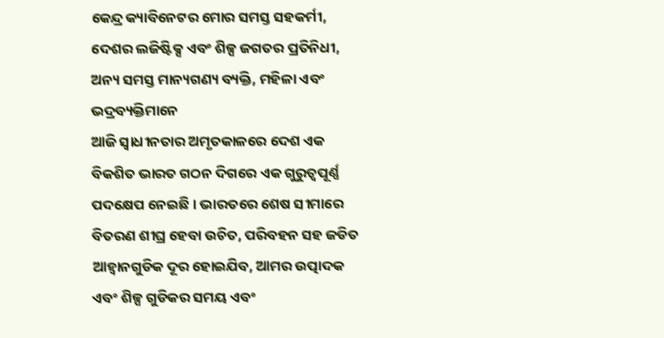କେନ୍ଦ୍ର କ୍ୟାବିନେଟର ମୋର ସମସ୍ତ ସହକର୍ମୀ, ଦେଶର ଲଜିଷ୍ଟିକ୍ସ ଏବଂ ଶିଳ୍ପ ଜଗତର ପ୍ରତିନିଧୀ, ଅନ୍ୟ ସମସ୍ତ ମାନ୍ୟଗଣ୍ୟ ବ୍ୟକ୍ତି, ମହିଳା ଏବଂ ଭଦ୍ରବ୍ୟକ୍ତିମାନେ
ଆଜି ସ୍ୱାଧୀନତାର ଅମୃତକାଳରେ ଦେଶ ଏକ ବିକଶିତ ଭାରତ ଗଠନ ଦିଗରେ ଏକ ଗୁରୁତ୍ୱପୂର୍ଣ୍ଣ ପଦକ୍ଷେପ ନେଇଛି । ଭାରତରେ ଶେଷ ସୀମାରେ ବିତରଣ ଶୀଘ୍ର ହେବା ଉଚିତ, ପରିବହନ ସହ ଜଡିତ ଆହ୍ୱାନଗୁଡିକ ଦୂର ହୋଇଯିବ, ଆମର ଉତ୍ପାଦକ ଏବଂ ଶିଳ୍ପ ଗୁଡିକର ସମୟ ଏବଂ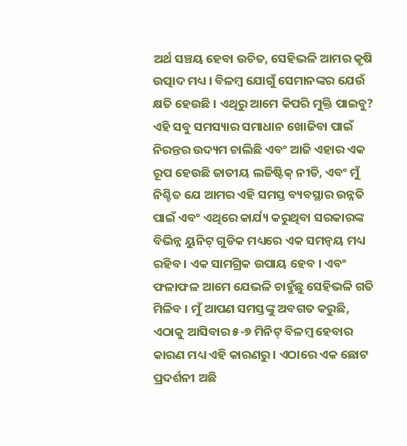ଅର୍ଥ ସଞ୍ଚୟ ହେବା ଉଚିତ, ସେହିଭଳି ଆମର କୃଷି ଉତ୍ପାଦ ମଧ୍ୟ । ବିଳମ୍ବ ଯୋଗୁଁ ସେମାନଙ୍କର ଯେଉଁ କ୍ଷତି ହେଉଛି । ଏଥିରୁ ଆମେ କିପରି ମୁକ୍ତି ପାଇବୁ? ଏହି ସବୁ ସମସ୍ୟାର ସମାଧାନ ଖୋଜିବା ପାଇଁ ନିରନ୍ତର ଉଦ୍ୟମ ଚାଲିଛି ଏବଂ ଆଜି ଏହାର ଏକ ରୂପ ହେଉଛି ଜାତୀୟ ଲଜିଷ୍ଟିକ୍ ନୀତି, ଏବଂ ମୁଁ ନିଶ୍ଚିତ ଯେ ଆମର ଏହି ସମସ୍ତ ବ୍ୟବସ୍ଥାର ଉନ୍ନତି ପାଇଁ ଏବଂ ଏଥିରେ କାର୍ଯ୍ୟ କରୁଥିବା ସରକାରଙ୍କ ବିଭିନ୍ନ ୟୁନିଟ୍ ଗୁଡିକ ମଧ୍ୟରେ ଏକ ସମନ୍ୱୟ ମଧ୍ୟ ରହିବ । ଏକ ସାମଗ୍ରିକ ଉପାୟ ହେବ । ଏବଂ ଫଳାଫଳ ଆମେ ଯେଭଳି ଚାହୁଁଛୁ ସେହିଭଳି ଗତି ମିଳିବ । ମୁଁ ଆପଣ ସମସ୍ତଙ୍କୁ ଅବଗତ କରୁଛି, ଏଠାକୁ ଆସିବାର ୫-୭ ମିନିଟ୍ ବିଳମ୍ବ ହେବାର କାରଣ ମଧ୍ୟ ଏହି କାରଣରୁ । ଏଠାରେ ଏକ ଛୋଟ ପ୍ରଦର୍ଶନୀ ଅଛି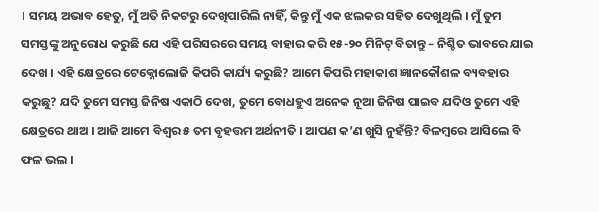। ସମୟ ଅଭାବ ହେତୁ, ମୁଁ ଅତି ନିକଟରୁ ଦେଖିପାରିଲି ନାହିଁ, କିନ୍ତୁ ମୁଁ ଏକ ଝଲକର ସହିତ ଦେଖୁଥିଲି । ମୁଁ ତୁମ ସମସ୍ତଙ୍କୁ ଅନୁରୋଧ କରୁଛି ଯେ ଏହି ପରିସରରେ ସମୟ ବାହାର କରି ୧୫-୨୦ ମିନିଟ୍ ବିତାନ୍ତୁ – ନିଶ୍ଚିତ ଭାବରେ ଯାଇ ଦେଖ । ଏହି କ୍ଷେତ୍ରରେ ଟେକ୍ନୋଲୋଜି କିପରି କାର୍ଯ୍ୟ କରୁଛି? ଆମେ କିପରି ମହାକାଶ ଜ୍ଞାନକୌଶଳ ବ୍ୟବହାର କରୁଛୁ? ଯଦି ତୁମେ ସମସ୍ତ ଜିନିଷ ଏକାଠି ଦେଖ, ତୁମେ ବୋଧହୁଏ ଅନେକ ନୂଆ ଜିନିଷ ପାଇବ ଯଦିଓ ତୁମେ ଏହି କ୍ଷେତ୍ରରେ ଥାଅ । ଆଜି ଆମେ ବିଶ୍ୱର ୫ ତମ ବୃହତ୍ତମ ଅର୍ଥନୀତି । ଆପଣ କ’ଣ ଖୁସି ନୁହଁନ୍ତି? ବିଳମ୍ବରେ ଆସିଲେ ବି ଫଳ ଭଲ ।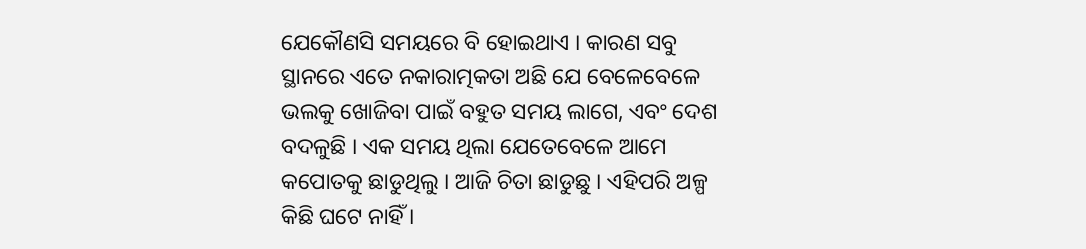ଯେକୌଣସି ସମୟରେ ବି ହୋଇଥାଏ । କାରଣ ସବୁ ସ୍ଥାନରେ ଏତେ ନକାରାତ୍ମକତା ଅଛି ଯେ ବେଳେବେଳେ ଭଲକୁ ଖୋଜିବା ପାଇଁ ବହୁତ ସମୟ ଲାଗେ, ଏବଂ ଦେଶ ବଦଳୁଛି । ଏକ ସମୟ ଥିଲା ଯେତେବେଳେ ଆମେ କପୋତକୁ ଛାଡୁଥିଲୁ । ଆଜି ଚିତା ଛାଡୁଛୁ । ଏହିପରି ଅଳ୍ପ କିଛି ଘଟେ ନାହିଁ ।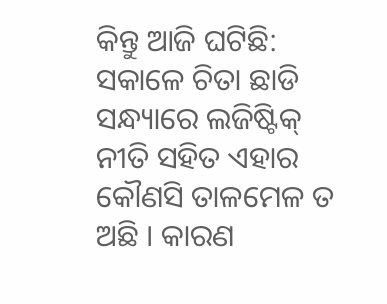କିନ୍ତୁ ଆଜି ଘଟିଛି: ସକାଳେ ଚିତା ଛାଡି ସନ୍ଧ୍ୟାରେ ଲଜିଷ୍ଟିକ୍ ନୀତି ସହିତ ଏହାର କୌଣସି ତାଳମେଳ ତ ଅଛି । କାରଣ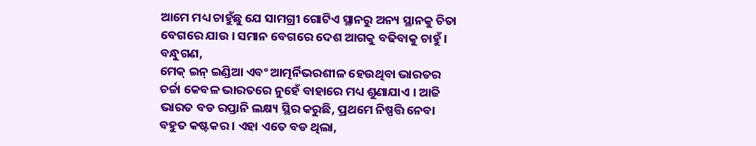ଆମେ ମଧ୍ୟ ଚାହୁଁଛୁ ଯେ ସାମଗ୍ରୀ ଗୋଟିଏ ସ୍ଥାନରୁ ଅନ୍ୟ ସ୍ଥାନକୁ ଚିତା ବେଗରେ ଯାଉ । ସମାନ ବେଗରେ ଦେଶ ଆଗକୁ ବଢିବାକୁ ଚାହୁଁ ।
ବନ୍ଧୁଗଣ,
ମେକ୍ ଇନ୍ ଇଣ୍ଡିଆ ଏବଂ ଆତ୍ମର୍ନିଭରଶୀଳ ହେଉଥିବା ଭାରତର ଚର୍ଚ୍ଚା କେବଳ ଭାରତରେ ନୁହେଁ ବାହାରେ ମଧ୍ୟ ଶୁଣାଯାଏ । ଆଜି ଭାରତ ବଡ ରପ୍ତାନି ଲକ୍ଷ୍ୟ ସ୍ଥିର କରୁଛି, ପ୍ରଥମେ ନିଷ୍ପତ୍ତି ନେବା ବହୁତ କଷ୍ଟକର । ଏହା ଏତେ ବଡ ଥିଲା,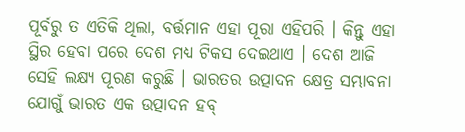ପୂର୍ବରୁ ତ ଏତିକି ଥିଲା, ବର୍ତ୍ତମାନ ଏହା ପୂରା ଏହିପରି । କିନ୍ତୁ ଏହା ସ୍ଥିର ହେବା ପରେ ଦେଶ ମଧ୍ୟ ଟିକସ ଦେଇଥାଏ । ଦେଶ ଆଜି ସେହି ଲକ୍ଷ୍ୟ ପୂରଣ କରୁଛି । ଭାରତର ଉତ୍ପାଦନ କ୍ଷେତ୍ର ସମ୍ଭାବନା ଯୋଗୁଁ ଭାରତ ଏକ ଉତ୍ପାଦନ ହବ୍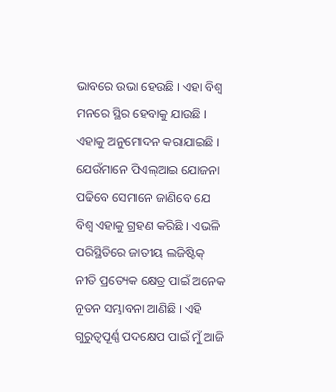ଭାବରେ ଉଭା ହେଉଛି । ଏହା ବିଶ୍ୱ ମନରେ ସ୍ଥିର ହେବାକୁ ଯାଉଛି । ଏହାକୁ ଅନୁମୋଦନ କରାଯାଇଛି । ଯେଉଁମାନେ ପିଏଲ୍ଆଇ ଯୋଜନା ପଢିବେ ସେମାନେ ଜାଣିବେ ଯେ ବିଶ୍ୱ ଏହାକୁ ଗ୍ରହଣ କରିଛି । ଏଭଳି ପରିସ୍ଥିତିରେ ଜାତୀୟ ଲଜିଷ୍ଟିକ୍ ନୀତି ପ୍ରତ୍ୟେକ କ୍ଷେତ୍ର ପାଇଁ ଅନେକ ନୂତନ ସମ୍ଭାବନା ଆଣିଛି । ଏହି ଗୁରୁତ୍ୱପୂର୍ଣ୍ଣ ପଦକ୍ଷେପ ପାଇଁ ମୁଁ ଆଜି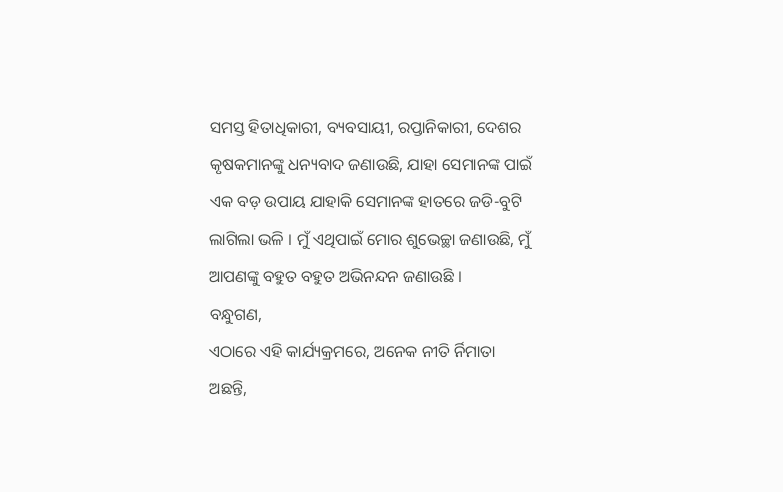ସମସ୍ତ ହିତାଧିକାରୀ, ବ୍ୟବସାୟୀ, ରପ୍ତାନିକାରୀ, ଦେଶର କୃଷକମାନଙ୍କୁ ଧନ୍ୟବାଦ ଜଣାଉଛି, ଯାହା ସେମାନଙ୍କ ପାଇଁ ଏକ ବଡ଼ ଉପାୟ ଯାହାକି ସେମାନଙ୍କ ହାତରେ ଜଡି-ବୁଟି ଲାଗିଲା ଭଳି । ମୁଁ ଏଥିପାଇଁ ମୋର ଶୁଭେଚ୍ଛା ଜଣାଉଛି, ମୁଁ ଆପଣଙ୍କୁ ବହୁତ ବହୁତ ଅଭିନନ୍ଦନ ଜଣାଉଛି ।
ବନ୍ଧୁଗଣ,
ଏଠାରେ ଏହି କାର୍ଯ୍ୟକ୍ରମରେ, ଅନେକ ନୀତି ର୍ନିମାତା ଅଛନ୍ତି,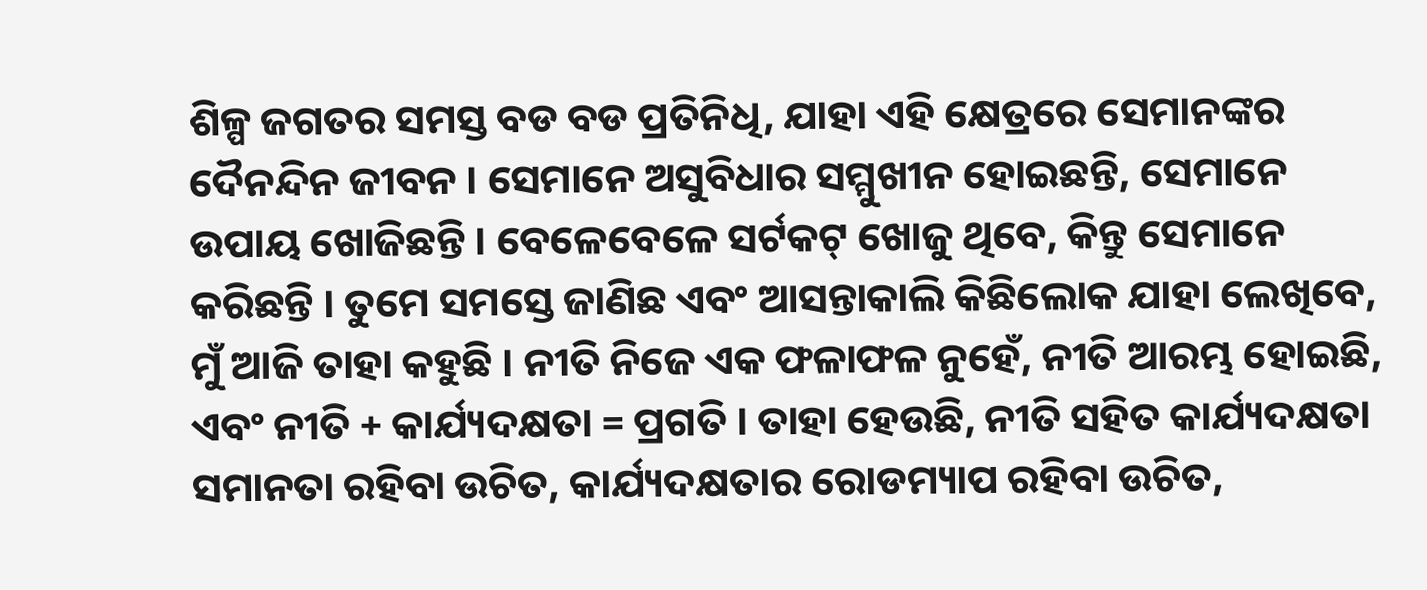ଶିଳ୍ପ ଜଗତର ସମସ୍ତ ବଡ ବଡ ପ୍ରତିନିଧି, ଯାହା ଏହି କ୍ଷେତ୍ରରେ ସେମାନଙ୍କର ଦୈନନ୍ଦିନ ଜୀବନ । ସେମାନେ ଅସୁବିଧାର ସମ୍ମୁଖୀନ ହୋଇଛନ୍ତି, ସେମାନେ ଉପାୟ ଖୋଜିଛନ୍ତି । ବେଳେବେଳେ ସର୍ଟକଟ୍ ଖୋଜୁ ଥିବେ, କିନ୍ତୁ ସେମାନେ କରିଛନ୍ତି । ତୁମେ ସମସ୍ତେ ଜାଣିଛ ଏବଂ ଆସନ୍ତାକାଲି କିଛିଲୋକ ଯାହା ଲେଖିବେ, ମୁଁ ଆଜି ତାହା କହୁଛି । ନୀତି ନିଜେ ଏକ ଫଳାଫଳ ନୁହେଁ, ନୀତି ଆରମ୍ଭ ହୋଇଛି, ଏବଂ ନୀତି + କାର୍ଯ୍ୟଦକ୍ଷତା = ପ୍ରଗତି । ତାହା ହେଉଛି, ନୀତି ସହିତ କାର୍ଯ୍ୟଦକ୍ଷତା ସମାନତା ରହିବା ଉଚିତ, କାର୍ଯ୍ୟଦକ୍ଷତାର ରୋଡମ୍ୟାପ ରହିବା ଉଚିତ,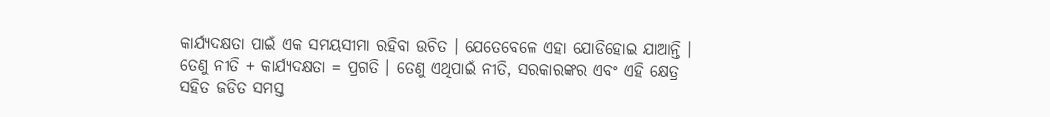କାର୍ଯ୍ୟଦକ୍ଷତା ପାଇଁ ଏକ ସମୟସୀମା ରହିବା ଉଚିତ । ଯେତେବେଳେ ଏହା ଯୋଡିହୋଇ ଯାଆନ୍ତି । ତେଣୁ ନୀତି + କାର୍ଯ୍ୟଦକ୍ଷତା = ପ୍ରଗତି । ତେଣୁ ଏଥିପାଇଁ ନୀତି, ସରକାରଙ୍କର ଏବଂ ଏହି କ୍ଷେତ୍ର ସହିତ ଜଡିତ ସମସ୍ତ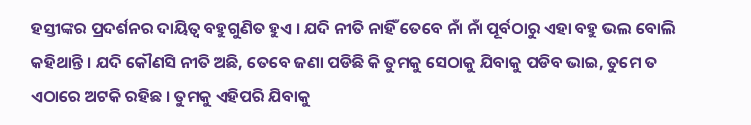ହସ୍ତୀଙ୍କର ପ୍ରଦର୍ଶନର ଦାୟିତ୍ୱ ବହୁଗୁଣିତ ହୁଏ । ଯଦି ନୀତି ନାହିଁ ତେବେ ନାଁ ନାଁ ପୂର୍ବଠାରୁ ଏହା ବହୁ ଭଲ ବୋଲି କହିଥାନ୍ତି । ଯଦି କୌଣସି ନୀତି ଅଛି, ତେବେ ଜଣା ପଡିଛି କି ତୁମକୁ ସେଠାକୁ ଯିବାକୁ ପଡିବ ଭାଇ, ତୁମେ ତ ଏଠାରେ ଅଟକି ରହିଛ । ତୁମକୁ ଏହିପରି ଯିବାକୁ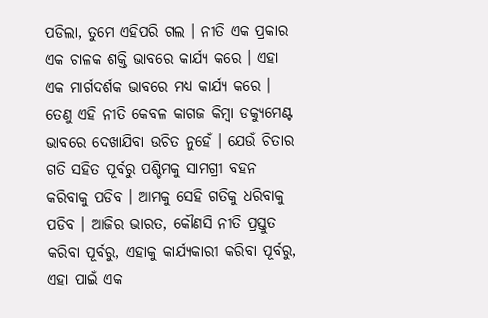ପଡିଲା, ତୁମେ ଏହିପରି ଗଲ । ନୀତି ଏକ ପ୍ରକାର ଏକ ଚାଳକ ଶକ୍ତି ଭାବରେ କାର୍ଯ୍ୟ କରେ । ଏହା ଏକ ମାର୍ଗଦର୍ଶକ ଭାବରେ ମଧ୍ୟ କାର୍ଯ୍ୟ କରେ । ତେଣୁ ଏହି ନୀତି କେବଳ କାଗଜ କିମ୍ବା ଡକ୍ୟୁମେଣ୍ଟ ଭାବରେ ଦେଖାଯିବା ଉଚିତ ନୁହେଁ । ଯେଉଁ ଚିତାର ଗତି ସହିତ ପୂର୍ବରୁ ପଶ୍ଚିମକୁ ସାମଗ୍ରୀ ବହନ କରିବାକୁ ପଡିବ । ଆମକୁ ସେହି ଗତିକୁ ଧରିବାକୁ ପଡିବ । ଆଜିର ଭାରତ, କୌଣସି ନୀତି ପ୍ରସ୍ତୁତ କରିବା ପୂର୍ବରୁ, ଏହାକୁ କାର୍ଯ୍ୟକାରୀ କରିବା ପୂର୍ବରୁ, ଏହା ପାଇଁ ଏକ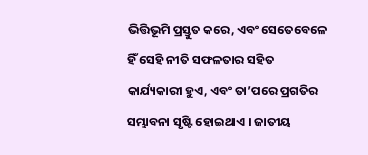ଭିତ୍ତିଭୂମି ପ୍ରସ୍ତୁତ କରେ, ଏବଂ ସେତେବେଳେ ହିଁ ସେହି ନୀତି ସଫଳତାର ସହିତ କାର୍ଯ୍ୟକାରୀ ହୁଏ, ଏବଂ ତା’ପରେ ପ୍ରଗତିର ସମ୍ଭାବନା ସୃଷ୍ଟି ହୋଇଥାଏ । ଜାତୀୟ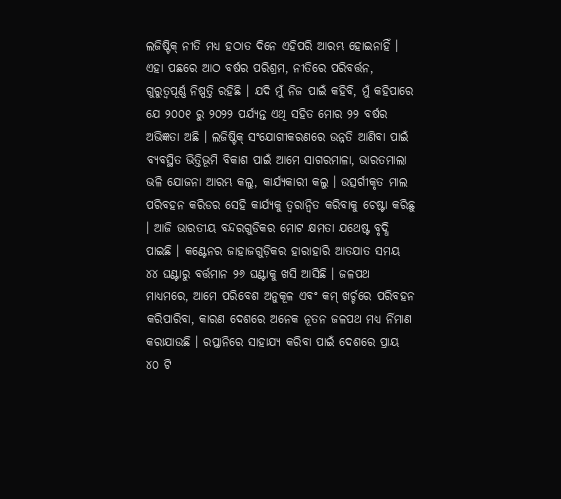ଲଜିଷ୍ଟିକ୍ ନୀତି ମଧ୍ୟ ହଠାତ ଦିନେ ଏହିପରି ଆରମ୍ଭ ହୋଇନାହିଁ । ଏହା ପଛରେ ଆଠ ବର୍ଷର ପରିଶ୍ରମ, ନୀତିରେ ପରିବର୍ତ୍ତନ, ଗୁରୁତ୍ୱପୂର୍ଣ୍ଣ ନିଷ୍ପତ୍ତି ରହିଛି । ଯଦି ମୁଁ ନିଜ ପାଇଁ କହିବି, ମୁଁ କହିପାରେ ଯେ ୨୦୦୧ ରୁ ୨୦୨୨ ପର୍ଯ୍ୟନ୍ତ ଏଥି ସହିତ ମୋର ୨୨ ବର୍ଷର ଅଭିଜ୍ଞତା ଅଛି । ଲଜିଷ୍ଟିକ୍ ସଂଯୋଗୀକରଣରେ ଉନ୍ନତି ଆଣିବା ପାଇଁ ବ୍ୟବସ୍ଥିତ ଭିତ୍ତିଭୂମି ବିକାଶ ପାଇଁ ଆମେ ସାଗରମାଳା, ଭାରତମାଲା ଭଳି ଯୋଜନା ଆରମ୍ଭ କଲୁ, କାର୍ଯ୍ୟକାରୀ କଲୁ । ଉତ୍ସର୍ଗୀକୃତ ମାଲ ପରିବହନ କରିଡର ସେହି କାର୍ଯ୍ୟକୁ ତ୍ୱରାନ୍ୱିତ କରିବାକୁ ଚେଷ୍ଟା କରିଛୁ । ଆଜି ଭାରତୀୟ ବନ୍ଦରଗୁଡିକର ମୋଟ କ୍ଷମତା ଯଥେଷ୍ଟ ବୃଦ୍ଧି ପାଇଛି । କଣ୍ଟେନର ଜାହାଜଗୁଡ଼ିକର ହାରାହାରି ଆତଯାତ ସମୟ ୪୪ ଘଣ୍ଟାରୁ ବର୍ତ୍ତମାନ ୨୬ ଘଣ୍ଟାକୁ ଖସି ଆସିଛି । ଜଳପଥ ମାଧ୍ୟମରେ, ଆମେ ପରିବେଶ ଅନୁକୂଳ ଏବଂ କମ୍ ଖର୍ଚ୍ଚରେ ପରିବହନ କରିପାରିବା, କାରଣ ଦେଶରେ ଅନେକ ନୂତନ ଜଳପଥ ମଧ୍ୟ ର୍ନିମାଣ କରାଯାଉଛି । ରପ୍ତାନିରେ ସାହାଯ୍ୟ କରିବା ପାଇଁ ଦେଶରେ ପ୍ରାୟ ୪୦ ଟି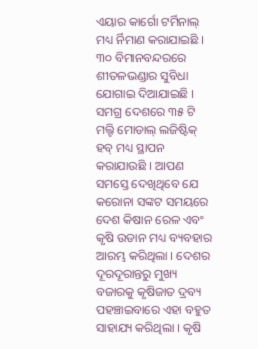ଏୟାର କାର୍ଗୋ ଟର୍ମିନାଲ୍ ମଧ୍ୟ ର୍ନିମାଣ କରାଯାଇଛି । ୩୦ ବିମାନବନ୍ଦରରେ ଶୀତଳଭଣ୍ଡାର ସୁବିଧା ଯୋଗାଇ ଦିଆଯାଇଛି । ସମଗ୍ର ଦେଶରେ ୩୫ ଟି ମଲ୍ଟି ମୋଡାଲ୍ ଲଜିଷ୍ଟିକ୍ ହବ୍ ମଧ୍ୟ ସ୍ଥାପନ କରାଯାଉଛି । ଆପଣ ସମସ୍ତେ ଦେଖିଥିବେ ଯେ କରୋନା ସଙ୍କଟ ସମୟରେ ଦେଶ କିଷାନ ରେଳ ଏବଂ କୃଷି ଉଡାନ ମଧ୍ୟ ବ୍ୟବହାର ଆରମ୍ଭ କରିଥିଲା । ଦେଶର ଦୂରଦୂରାନ୍ତରୁ ମୁଖ୍ୟ ବଜାରକୁ କୃଷିଜାତ ଦ୍ରବ୍ୟ ପହଞ୍ଚାଇବାରେ ଏହା ବହୁତ ସାହାଯ୍ୟ କରିଥିଲା । କୃଷି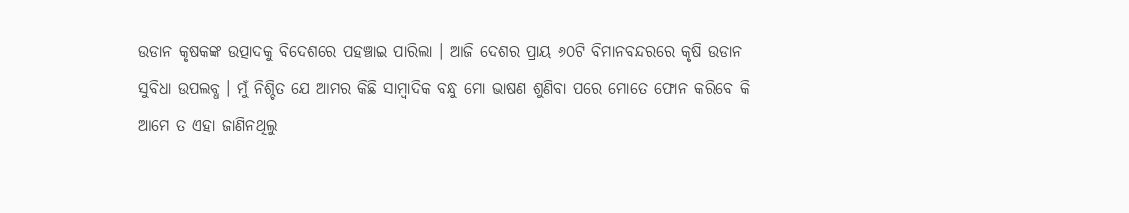ଉଡାନ କୃଷକଙ୍କ ଉତ୍ପାଦକୁ ବିଦେଶରେ ପହଞ୍ଚାଇ ପାରିଲା । ଆଜି ଦେଶର ପ୍ରାୟ ୬୦ଟି ବିମାନବନ୍ଦରରେ କୃଷି ଉଡାନ ସୁବିଧା ଉପଲବ୍ଧ । ମୁଁ ନିଶ୍ଚିତ ଯେ ଆମର କିଛି ସାମ୍ବାଦିକ ବନ୍ଧୁ ମୋ ଭାଷଣ ଶୁଣିବା ପରେ ମୋତେ ଫୋନ କରିବେ କି ଆମେ ତ ଏହା ଜାଣିନଥିଲୁ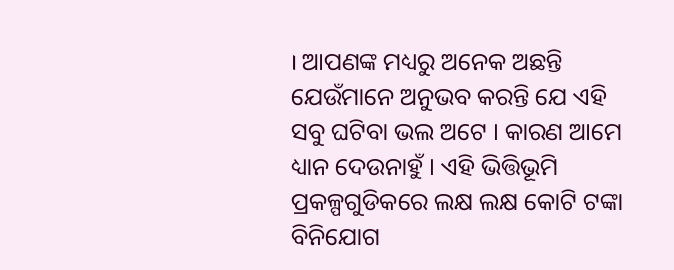। ଆପଣଙ୍କ ମଧ୍ୟରୁ ଅନେକ ଅଛନ୍ତି ଯେଉଁମାନେ ଅନୁଭବ କରନ୍ତି ଯେ ଏହି ସବୁ ଘଟିବା ଭଲ ଅଟେ । କାରଣ ଆମେ ଧ୍ୟାନ ଦେଉନାହୁଁ । ଏହି ଭିତ୍ତିଭୂମି ପ୍ରକଳ୍ପଗୁଡିକରେ ଲକ୍ଷ ଲକ୍ଷ କୋଟି ଟଙ୍କା ବିନିଯୋଗ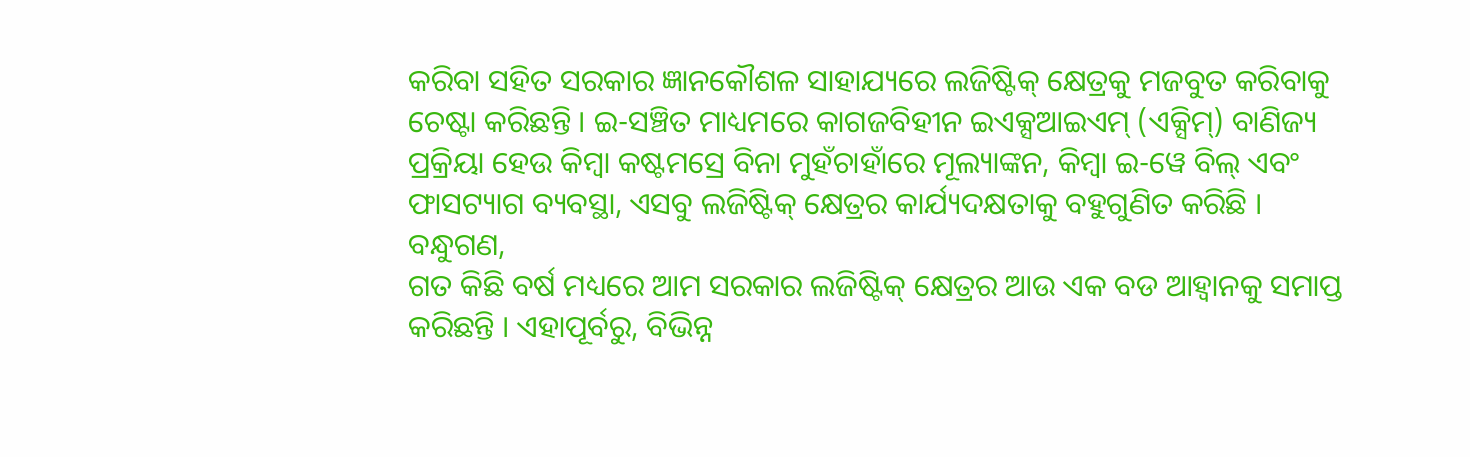କରିବା ସହିତ ସରକାର ଜ୍ଞାନକୌଶଳ ସାହାଯ୍ୟରେ ଲଜିଷ୍ଟିକ୍ କ୍ଷେତ୍ରକୁ ମଜବୁତ କରିବାକୁ ଚେଷ୍ଟା କରିଛନ୍ତି । ଇ-ସଞ୍ଚିତ ମାଧ୍ୟମରେ କାଗଜବିହୀନ ଇଏକ୍ସଆଇଏମ୍ (ଏକ୍ସିମ୍) ବାଣିଜ୍ୟ ପ୍ରକ୍ରିୟା ହେଉ କିମ୍ବା କଷ୍ଟମସ୍ରେ ବିନା ମୁହଁଚାହାଁରେ ମୂଲ୍ୟାଙ୍କନ, କିମ୍ବା ଇ-ୱେ ବିଲ୍ ଏବଂ ଫାସଟ୍ୟାଗ ବ୍ୟବସ୍ଥା, ଏସବୁ ଲଜିଷ୍ଟିକ୍ କ୍ଷେତ୍ରର କାର୍ଯ୍ୟଦକ୍ଷତାକୁ ବହୁଗୁଣିତ କରିଛି ।
ବନ୍ଧୁଗଣ,
ଗତ କିଛି ବର୍ଷ ମଧ୍ୟରେ ଆମ ସରକାର ଲଜିଷ୍ଟିକ୍ କ୍ଷେତ୍ରର ଆଉ ଏକ ବଡ ଆହ୍ୱାନକୁ ସମାପ୍ତ କରିଛନ୍ତି । ଏହାପୂର୍ବରୁ, ବିଭିନ୍ନ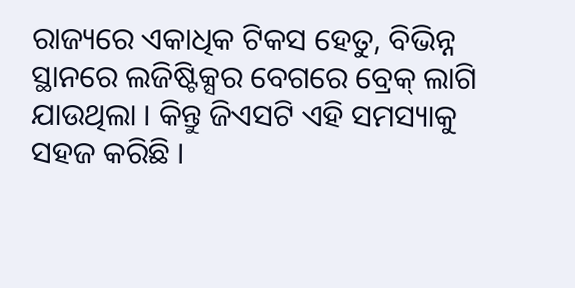ରାଜ୍ୟରେ ଏକାଧିକ ଟିକସ ହେତୁ, ବିଭିନ୍ନ ସ୍ଥାନରେ ଲଜିଷ୍ଟିକ୍ସର ବେଗରେ ବ୍ରେକ୍ ଲାଗି ଯାଉଥିଲା । କିନ୍ତୁ ଜିଏସଟି ଏହି ସମସ୍ୟାକୁ ସହଜ କରିଛି ।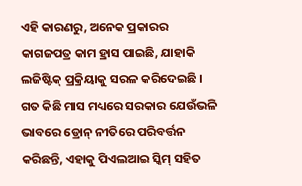ଏହି କାରଣରୁ, ଅନେକ ପ୍ରକାରର କାଗଜପତ୍ର କାମ ହ୍ରାସ ପାଇଛି, ଯାହାକି ଲଜିଷ୍ଟିକ୍ ପ୍ରକ୍ରିୟାକୁ ସରଳ କରିଦେଇଛି । ଗତ କିଛି ମାସ ମଧ୍ୟରେ ସରକାର ଯେଉଁଭଳି ଭାବରେ ଡ୍ରୋନ୍ ନୀତିରେ ପରିବର୍ତ୍ତନ କରିଛନ୍ତି, ଏହାକୁ ପିଏଲଆଇ ସ୍କିମ୍ ସହିତ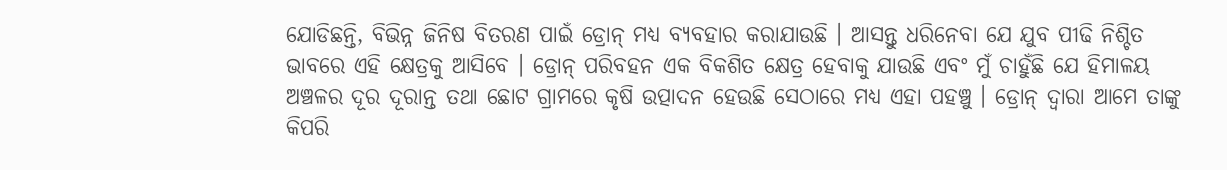ଯୋଡିଛନ୍ତି, ବିଭିନ୍ନ ଜିନିଷ ବିତରଣ ପାଇଁ ଡ୍ରୋନ୍ ମଧ୍ୟ ବ୍ୟବହାର କରାଯାଉଛି । ଆସନ୍ତୁ ଧରିନେବା ଯେ ଯୁବ ପୀଢି ନିଶ୍ଚିତ ଭାବରେ ଏହି କ୍ଷେତ୍ରକୁ ଆସିବେ । ଡ୍ରୋନ୍ ପରିବହନ ଏକ ବିକଶିତ କ୍ଷେତ୍ର ହେବାକୁ ଯାଉଛି ଏବଂ ମୁଁ ଚାହୁଁଛି ଯେ ହିମାଳୟ ଅଞ୍ଚଳର ଦୂର ଦୂରାନ୍ତ ତଥା ଛୋଟ ଗ୍ରାମରେ କୃଷି ଉତ୍ପାଦନ ହେଉଛି ସେଠାରେ ମଧ୍ୟ ଏହା ପହଞ୍ଚୁ । ଡ୍ରୋନ୍ ଦ୍ୱାରା ଆମେ ତାଙ୍କୁ କିପରି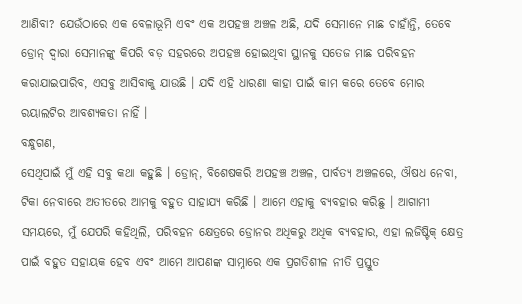ଆଣିବା? ଯେଉଁଠାରେ ଏକ ବେଳାଭୂମି ଏବଂ ଏକ ଅପହଞ୍ଚ ଅଞ୍ଚଳ ଅଛି, ଯଦି ସେମାନେ ମାଛ ଚାହାଁନ୍ତି, ତେବେ ଡ୍ରୋନ୍ ଦ୍ୱାରା ସେମାନଙ୍କୁ କିପରି ବଡ଼ ସହରରେ ଅପହଞ୍ଚ ହୋଇଥିବା ସ୍ଥାନକୁ ସତେଜ ମାଛ ପରିବହନ କରାଯାଇପାରିବ, ଏସବୁ ଆସିବାକୁ ଯାଉଛି । ଯଦି ଏହି ଧାରଣା କାହା ପାଇଁ କାମ କରେ ତେବେ ମୋର ରୟାଲଟିର ଆବଶ୍ୟକତା ନାହିଁ ।
ବନ୍ଧୁଗଣ,
ସେଥିପାଇଁ ମୁଁ ଏହି ସବୁ କଥା କହୁଛି । ଡ୍ରୋନ୍, ବିଶେଷକରି ଅପହଞ୍ଚ ଅଞ୍ଚଳ, ପାର୍ବତ୍ୟ ଅଞ୍ଚଳରେ, ଔଷଧ ନେବା, ଟିକା ନେବାରେ ଅତୀତରେ ଆମକୁ ବହୁତ ସାହାଯ୍ୟ କରିଛି । ଆମେ ଏହାକୁ ବ୍ୟବହାର କରିଛୁ । ଆଗାମୀ ସମୟରେ, ମୁଁ ଯେପରି କହିଥିଲି, ପରିବହନ କ୍ଷେତ୍ରରେ ଡ୍ରୋନର ଅଧିକରୁ ଅଧିକ ବ୍ୟବହାର, ଏହା ଲଜିଷ୍ଟିକ୍ କ୍ଷେତ୍ର ପାଇଁ ବହୁତ ସହାୟକ ହେବ ଏବଂ ଆମେ ଆପଣଙ୍କ ସାମ୍ନାରେ ଏକ ପ୍ରଗତିଶୀଳ ନୀତି ପ୍ରସ୍ତୁତ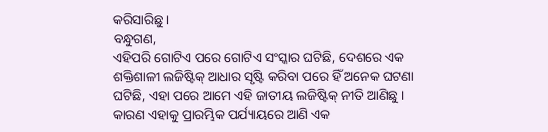କରିସାରିଛୁ ।
ବନ୍ଧୁଗଣ,
ଏହିପରି ଗୋଟିଏ ପରେ ଗୋଟିଏ ସଂସ୍କାର ଘଟିଛି, ଦେଶରେ ଏକ ଶକ୍ତିଶାଳୀ ଲଜିଷ୍ଟିକ୍ ଆଧାର ସୃଷ୍ଟି କରିବା ପରେ ହିଁ ଅନେକ ଘଟଣା ଘଟିଛି, ଏହା ପରେ ଆମେ ଏହି ଜାତୀୟ ଲଜିଷ୍ଟିକ୍ ନୀତି ଆଣିଛୁ । କାରଣ ଏହାକୁ ପ୍ରାରମ୍ଭିକ ପର୍ଯ୍ୟାୟରେ ଆଣି ଏକ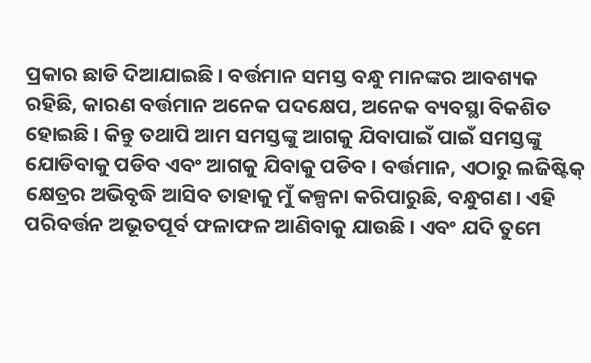ପ୍ରକାର ଛାଡି ଦିଆଯାଇଛି । ବର୍ତ୍ତମାନ ସମସ୍ତ ବନ୍ଧୁ ମାନଙ୍କର ଆବଶ୍ୟକ ରହିଛି, କାରଣ ବର୍ତ୍ତମାନ ଅନେକ ପଦକ୍ଷେପ, ଅନେକ ବ୍ୟବସ୍ଥା ବିକଶିତ ହୋଇଛି । କିନ୍ତୁ ତଥାପି ଆମ ସମସ୍ତଙ୍କୁ ଆଗକୁ ଯିବାପାଇଁ ପାଇଁ ସମସ୍ତଙ୍କୁ ଯୋଡିବାକୁ ପଡିବ ଏବଂ ଆଗକୁ ଯିବାକୁ ପଡିବ । ବର୍ତ୍ତମାନ, ଏଠାରୁ ଲଜିଷ୍ଟିକ୍ କ୍ଷେତ୍ରର ଅଭିବୃଦ୍ଧି ଆସିବ ତାହାକୁ ମୁଁ କଳ୍ପନା କରିପାରୁଛି, ବନ୍ଧୁଗଣ । ଏହି ପରିବର୍ତ୍ତନ ଅଭୂତପୂର୍ବ ଫଳାଫଳ ଆଣିବାକୁ ଯାଉଛି । ଏବଂ ଯଦି ତୁମେ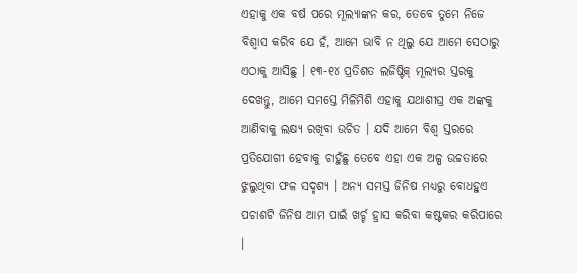ଏହାକୁ ଏକ ବର୍ଷ ପରେ ମୂଲ୍ୟାଙ୍କନ କର, ତେବେ ତୁମେ ନିଜେ ବିଶ୍ୱାସ କରିବ ଯେ ହଁ, ଆମେ ଭାବି ନ ଥିଲୁ ଯେ ଆମେ ସେଠାରୁ ଏଠାକୁ ଆସିଛୁ । ୧୩-୧୪ ପ୍ରତିଶତ ଲଜିଷ୍ଟିକ୍ ମୂଲ୍ୟର ସ୍ତରକୁ ଦେଖନ୍ତୁ, ଆମେ ସମସ୍ତେ ମିଳିମିଶି ଏହାକୁ ଯଥାଶୀଘ୍ର ଏକ ଅଙ୍କକୁ ଆଣିବାକୁ ଲକ୍ଷ୍ୟ ରଖିବା ଉଚିତ । ଯଦି ଆମେ ବିଶ୍ୱ ସ୍ତରରେ ପ୍ରତିଯୋଗୀ ହେବାକୁ ଚାହୁଁଛୁ ତେବେ ଏହା ଏକ ଅଳ୍ପ ଉଚ୍ଚତାରେ ଝୁଲୁଥିବା ଫଳ ସଦୃଶ୍ୟ । ଅନ୍ୟ ସମସ୍ତ ଜିନିଷ ମଧ୍ୟରୁ ବୋଧହୁଏ ପଚାଶଟି ଜିନିଷ ଆମ ପାଇଁ ଖର୍ଚ୍ଚ ହ୍ରାସ କରିବା କଷ୍ଟକର କରିପାରେ ।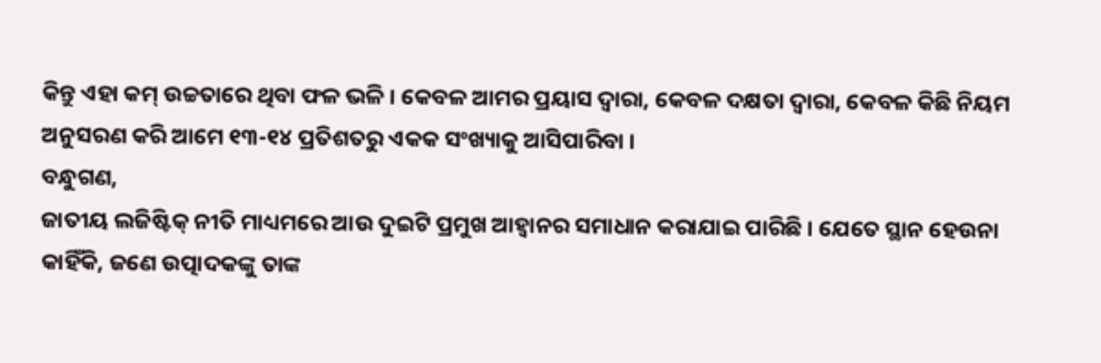କିନ୍ତୁ ଏହା କମ୍ ଉଚ୍ଚତାରେ ଥିବା ଫଳ ଭଳି । କେବଳ ଆମର ପ୍ରୟାସ ଦ୍ୱାରା, କେବଳ ଦକ୍ଷତା ଦ୍ୱାରା, କେବଳ କିଛି ନିୟମ ଅନୁସରଣ କରି ଆମେ ୧୩-୧୪ ପ୍ରତିଶତରୁ ଏକକ ସଂଖ୍ୟାକୁ ଆସିପାରିବା ।
ବନ୍ଧୁଗଣ,
ଜାତୀୟ ଲଜିଷ୍ଟିକ୍ ନୀତି ମାଧ୍ୟମରେ ଆଉ ଦୁଇଟି ପ୍ରମୁଖ ଆହ୍ୱାନର ସମାଧାନ କରାଯାଇ ପାରିଛି । ଯେତେ ସ୍ଥାନ ହେଉନା କାହିଁକି, ଜଣେ ଉତ୍ପାଦକଙ୍କୁ ତାଙ୍କ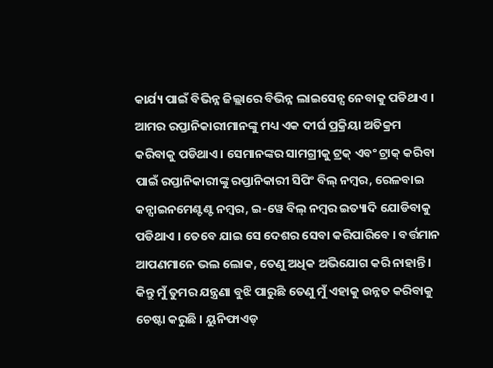କାର୍ଯ୍ୟ ପାଇଁ ବିଭିନ୍ନ ଜିଲ୍ଲାରେ ବିଭିନ୍ନ ଲାଇସେନ୍ସ ନେବାକୁ ପଡିଥାଏ । ଆମର ରପ୍ତାନିକାରୀମାନଙ୍କୁ ମଧ୍ୟ ଏକ ଦୀର୍ଘ ପ୍ରକ୍ରିୟା ଅତିକ୍ରମ କରିବାକୁ ପଡିଥାଏ । ସେମାନଙ୍କର ସାମଗ୍ରୀକୁ ଟ୍ରକ୍ ଏବଂ ଟ୍ରାକ୍ କରିବା ପାଇଁ ରପ୍ତାନିକାରୀଙ୍କୁ ରପ୍ତାନିକାରୀ ସିପିଂ ବିଲ୍ ନମ୍ବର, ରେଳବାଇ କନ୍ସାଇନମେଣ୍ଟଣ୍ଟ ନମ୍ବର, ଇ-ୱେ ବିଲ୍ ନମ୍ବର ଇତ୍ୟାଦି ଯୋଡିବାକୁ ପଡିଥାଏ । ତେବେ ଯାଇ ସେ ଦେଶର ସେବା କରିପାରିବେ । ବର୍ତ୍ତମାନ ଆପଣମାନେ ଭଲ ଲୋକ, ତେଣୁ ଅଧିକ ଅଭିଯୋଗ କରି ନାହାନ୍ତି । କିନ୍ତୁ ମୁଁ ତୁମର ଯନ୍ତ୍ରଣା ବୁଝି ପାରୁଛି ତେଣୁ ମୁଁ ଏହାକୁ ଉନ୍ନତ କରିବାକୁ ଚେଷ୍ଟା କରୁଛି । ୟୁନିଫାଏଡ୍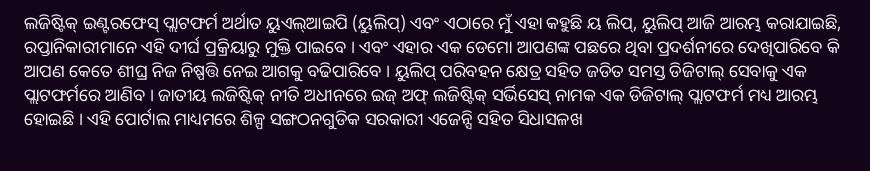ଲଜିଷ୍ଟିକ୍ ଇଣ୍ଟରଫେସ୍ ପ୍ଲାଟଫର୍ମ ଅର୍ଥାତ ୟୁଏଲ୍ଆଇପି (ୟୁଲିପ୍) ଏବଂ ଏଠାରେ ମୁଁ ଏହା କହୁଛି ୟ ଲିପ୍, ୟୁଲିପ୍ ଆଜି ଆରମ୍ଭ କରାଯାଇଛି, ରପ୍ତାନିକାରୀମାନେ ଏହି ଦୀର୍ଘ ପ୍ରକ୍ରିୟାରୁ ମୁକ୍ତି ପାଇବେ । ଏବଂ ଏହାର ଏକ ଡେମୋ ଆପଣଙ୍କ ପଛରେ ଥିବା ପ୍ରଦର୍ଶନୀରେ ଦେଖିପାରିବେ କି ଆପଣ କେତେ ଶୀଘ୍ର ନିଜ ନିଷ୍ପତ୍ତି ନେଇ ଆଗକୁ ବଢିପାରିବେ । ୟୁଲିପ୍ ପରିବହନ କ୍ଷେତ୍ର ସହିତ ଜଡିତ ସମସ୍ତ ଡିଜିଟାଲ୍ ସେବାକୁ ଏକ ପ୍ଲାଟଫର୍ମରେ ଆଣିବ । ଜାତୀୟ ଲଜିଷ୍ଟିକ୍ ନୀତି ଅଧୀନରେ ଇଜ୍ ଅଫ୍ ଲଜିଷ୍ଟିକ୍ ସର୍ଭିସେସ୍ ନାମକ ଏକ ଡିଜିଟାଲ୍ ପ୍ଲାଟଫର୍ମ ମଧ୍ୟ ଆରମ୍ଭ ହୋଇଛି । ଏହି ପୋର୍ଟାଲ ମାଧ୍ୟମରେ ଶିଳ୍ପ ସଙ୍ଗଠନଗୁଡିକ ସରକାରୀ ଏଜେନ୍ସି ସହିତ ସିଧାସଳଖ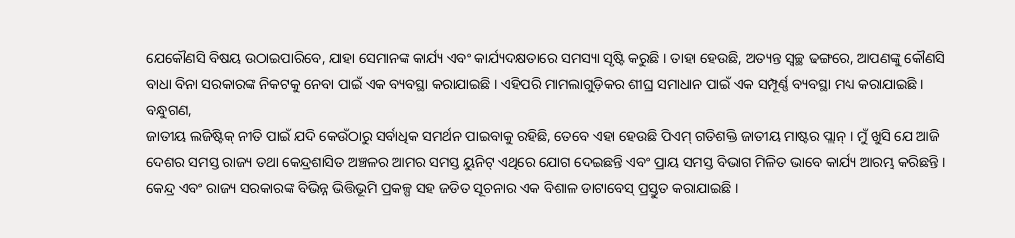ଯେକୌଣସି ବିଷୟ ଉଠାଇପାରିବେ, ଯାହା ସେମାନଙ୍କ କାର୍ଯ୍ୟ ଏବଂ କାର୍ଯ୍ୟଦକ୍ଷତାରେ ସମସ୍ୟା ସୃଷ୍ଟି କରୁଛି । ତାହା ହେଉଛି, ଅତ୍ୟନ୍ତ ସ୍ୱଚ୍ଛ ଢଙ୍ଗରେ, ଆପଣଙ୍କୁ କୌଣସି ବାଧା ବିନା ସରକାରଙ୍କ ନିକଟକୁ ନେବା ପାଇଁ ଏକ ବ୍ୟବସ୍ଥା କରାଯାଇଛି । ଏହିପରି ମାମଲାଗୁଡ଼ିକର ଶୀଘ୍ର ସମାଧାନ ପାଇଁ ଏକ ସମ୍ପୂର୍ଣ୍ଣ ବ୍ୟବସ୍ଥା ମଧ୍ୟ କରାଯାଇଛି ।
ବନ୍ଧୁଗଣ,
ଜାତୀୟ ଲଜିଷ୍ଟିକ୍ ନୀତି ପାଇଁ ଯଦି କେଉଁଠାରୁ ସର୍ବାଧିକ ସମର୍ଥନ ପାଇବାକୁ ରହିଛି, ତେବେ ଏହା ହେଉଛି ପିଏମ୍ ଗତିଶକ୍ତି ଜାତୀୟ ମାଷ୍ଟର ପ୍ଲାନ୍ । ମୁଁ ଖୁସି ଯେ ଆଜି ଦେଶର ସମସ୍ତ ରାଜ୍ୟ ତଥା କେନ୍ଦ୍ରଶାସିତ ଅଞ୍ଚଳର ଆମର ସମସ୍ତ ୟୁନିଟ୍ ଏଥିରେ ଯୋଗ ଦେଇଛନ୍ତି ଏବଂ ପ୍ରାୟ ସମସ୍ତ ବିଭାଗ ମିଳିତ ଭାବେ କାର୍ଯ୍ୟ ଆରମ୍ଭ କରିଛନ୍ତି । କେନ୍ଦ୍ର ଏବଂ ରାଜ୍ୟ ସରକାରଙ୍କ ବିଭିନ୍ନ ଭିତ୍ତିଭୂମି ପ୍ରକଳ୍ପ ସହ ଜଡିତ ସୂଚନାର ଏକ ବିଶାଳ ଡାଟାବେସ୍ ପ୍ରସ୍ତୁତ କରାଯାଇଛି ।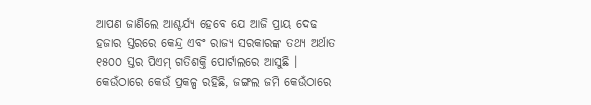ଆପଣ ଜାଣିଲେ ଆଶ୍ଚର୍ଯ୍ୟ ହେବେ ଯେ ଆଜି ପ୍ରାୟ ଦେଢ ହଜାର ସ୍ତରରେ କେନ୍ଦ୍ର ଏବଂ ରାଜ୍ୟ ସରକାରଙ୍କ ତଥ୍ୟ ଅର୍ଥାତ ୧୫୦୦ ସ୍ତର ପିଏମ୍ ଗତିଶକ୍ତି ପୋର୍ଟାଲରେ ଆସୁଛି । କେଉଁଠାରେ କେଉଁ ପ୍ରକଳ୍ପ ରହିଛି, ଜଙ୍ଗଲ ଜମି କେଉଁଠାରେ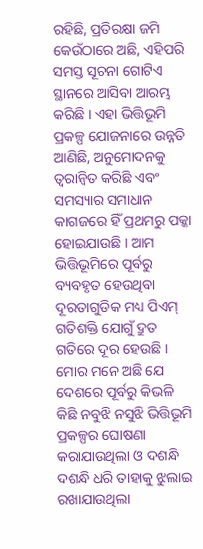ରହିଛି, ପ୍ରତିରକ୍ଷା ଜମି କେଉଁଠାରେ ଅଛି, ଏହିପରି ସମସ୍ତ ସୂଚନା ଗୋଟିଏ ସ୍ଥାନରେ ଆସିବା ଆରମ୍ଭ କରିଛି । ଏହା ଭିତ୍ତିଭୂମି ପ୍ରକଳ୍ପ ଯୋଜନାରେ ଉନ୍ନତି ଆଣିଛି, ଅନୁମୋଦନକୁ ତ୍ୱରାନ୍ୱିତ କରିଛି ଏବଂ ସମସ୍ୟାର ସମାଧାନ କାଗଜରେ ହିଁ ପ୍ରଥମରୁ ପକ୍କା ହୋଇଯାଉଛି । ଆମ ଭିତ୍ତିଭୂମିରେ ପୂର୍ବରୁ ବ୍ୟବହୃତ ହେଉଥିବା ଦୂରତାଗୁଡିକ ମଧ୍ୟ ପିଏମ୍ ଗତିଶକ୍ତି ଯୋଗୁଁ ଦ୍ରୁତ ଗତିରେ ଦୂର ହେଉଛି । ମୋର ମନେ ଅଛି ଯେ ଦେଶରେ ପୂର୍ବରୁ କିଭଳି କିଛି ନବୁଝି ନସୁଝି ଭିତ୍ତିଭୂମି ପ୍ରକଳ୍ପର ଘୋଷଣା କରାଯାଉଥିଲା ଓ ଦଶନ୍ଧି ଦଶନ୍ଧି ଧରି ତାହାକୁ ଝୁଲାଇ ରଖାଯାଉଥିଲା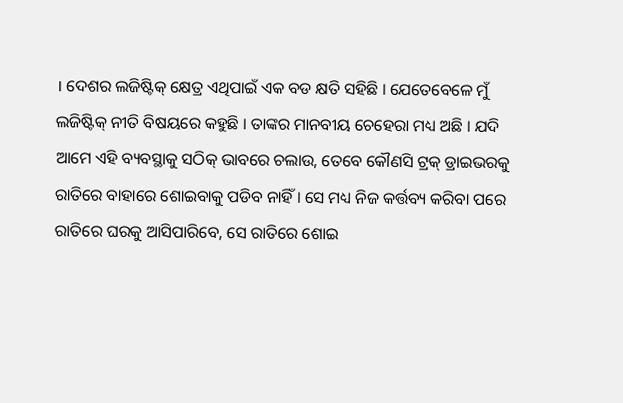। ଦେଶର ଲଜିଷ୍ଟିକ୍ କ୍ଷେତ୍ର ଏଥିପାଇଁ ଏକ ବଡ କ୍ଷତି ସହିଛି । ଯେତେବେଳେ ମୁଁ ଲଜିଷ୍ଟିକ୍ ନୀତି ବିଷୟରେ କହୁଛି । ତାଙ୍କର ମାନବୀୟ ଚେହେରା ମଧ୍ୟ ଅଛି । ଯଦି ଆମେ ଏହି ବ୍ୟବସ୍ଥାକୁ ସଠିକ୍ ଭାବରେ ଚଲାଉ, ତେବେ କୌଣସି ଟ୍ରକ୍ ଡ୍ରାଇଭରକୁ ରାତିରେ ବାହାରେ ଶୋଇବାକୁ ପଡିବ ନାହିଁ । ସେ ମଧ୍ୟ ନିଜ କର୍ତ୍ତବ୍ୟ କରିବା ପରେ ରାତିରେ ଘରକୁ ଆସିପାରିବେ, ସେ ରାତିରେ ଶୋଇ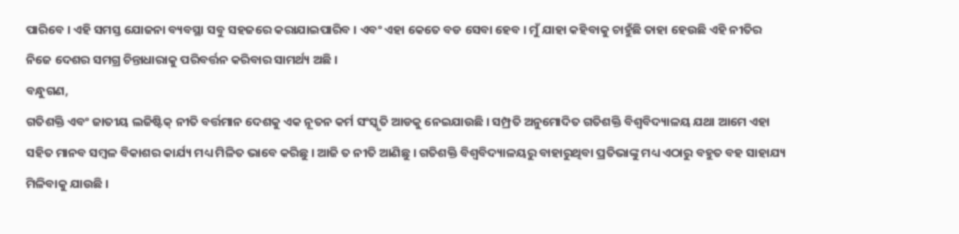ପାରିବେ । ଏହି ସମସ୍ତ ଯୋଜନା ବ୍ୟବସ୍ଥା ସବୁ ସହଜରେ କରାଯାଇପାରିବ । ଏବଂ ଏହା କେତେ ବଡ ସେବା ହେବ । ମୁଁ ଯାହା କହିବାକୁ ଚାହୁଁଛି ତାହା ହେଉଛି ଏହି ନୀତିର ନିଜେ ଦେଶର ସମଗ୍ର ଚିନ୍ତାଧାରାକୁ ପରିବର୍ତ୍ତନ କରିବାର ସାମର୍ଥ୍ୟ ଅଛି ।
ବନ୍ଧୁଗଣ,
ଗତିଶକ୍ତି ଏବଂ ଜାତୀୟ ଲଜିଷ୍ଟିକ୍ ନୀତି ବର୍ତ୍ତମାନ ଦେଶକୁ ଏକ ନୂତନ କର୍ମ ସଂସ୍କୃତି ଆଡକୁ ନେଇଯାଉଛି । ସମ୍ପ୍ରତି ଅନୁମୋଦିତ ଗତିଶକ୍ତି ବିଶ୍ୱବିଦ୍ୟାଳୟ ଯଥା ଆମେ ଏହା ସହିତ ମାନବ ସମ୍ବଳ ବିକାଶର କାର୍ଯ୍ୟ ମଧ୍ୟ ମିଳିତ ଭାବେ କରିଛୁ । ଆଜି ତ ନୀତି ଆଣିଛୁ । ଗତିଶକ୍ତି ବିଶ୍ୱବିଦ୍ୟାଳୟରୁ ବାହାରୁଥିବା ପ୍ରତିଭାଙ୍କୁ ମଧ୍ୟ ଏଠାରୁ ବହୁତ ବହ ସାହାଯ୍ୟ ମିଳିବାକୁ ଯାଉଛି ।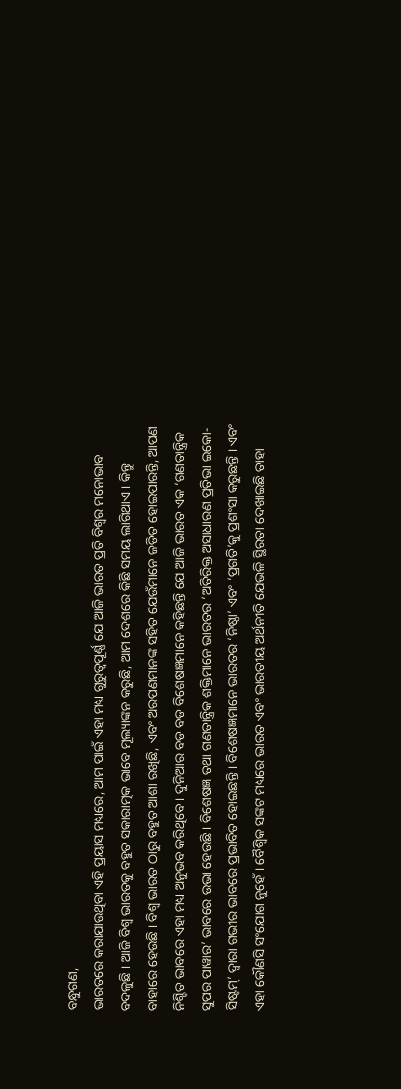ବନ୍ଧୁଗଣ,
ଭାରତରେ କରାଯାଉଥିବା ଏହି ପ୍ରୟାସ ମଧ୍ୟରେ, ଆମ ପାଇଁ ଏହା ମଧ୍ୟ ଗୁରୁତ୍ୱପୂର୍ଣ୍ଣ ଯେ ଆଜି ଭାରତ ପ୍ରତି ବିଶ୍ୱର ମନୋଭାବ ବଦଳୁଛି । ଆଜି ବିଶ୍ୱ ଭାରତକୁ ବହୁତ ସକାରାତ୍ମକ ଭାବେ ମୂଲ୍ୟାଙ୍କନ କରୁଛି, ଆମ ଦେଶରେ କିଛି ସମୟ ଲାଗିଥାଏ । କିନ୍ତୁ ବାହାରେ ହେଉଛି । ବିଶ୍ୱ ଭାରତ ଠାରୁ ବହୁତ ଆଶା ରଖିଛି, ଏବଂ ଅରପଣମାନଙ୍କ ସହିତ ଯେଉଁମାନେ ଜଡିତ ହୋଇପାରନ୍ତି, ଆପଣ ନିଶ୍ଚିତ ଭାବରେ ଏହା ମଧ୍ୟ ଅନୁଭବ କରିଥିବେ । ଦୁନିଆର ବଡ ବଡ ବିଶେଷଜ୍ଞମାନେ କହିଛନ୍ତି ଯେ ଆଜି ଭାରତ ଏକ ‘ଗଣତାନ୍ତ୍ରିକ ସୁପର ପାୱାର’ ଭାବରେ ଉଭା ହେଉଛି । ବିଶେଷଜ୍ଞ ତଥା ଗଣତାନ୍ତ୍ରିକ ଶକ୍ତିମାନେ ଭାରତର ‘ଅତିରିକ୍ତ ଅସାଧାରଣ ପ୍ରତିଭା ଇକୋ-ସିଷ୍ଟମ୍’ ଦ୍ୱାରା ଗଭୀର ଭାବରେ ପ୍ରଭାବିତ ହୋଇଛନ୍ତି । ବିଶେଷଜ୍ଞମାନେ ଭାରତର ‘ନିଷ୍ଠା’ ଏବଂ ‘ପ୍ରଗତି’କୁ ପ୍ରଶଂସା କରୁଛନ୍ତି । ଏବଂ ଏହା କୌଣସି ସଂଯୋଗ ନୁହେଁ । ବୈଶ୍ୱିକ ସଙ୍କଟ ମଧ୍ୟରେ ଭାରତ ଏବଂ ଭାରତୀୟ ଅର୍ଥନୀତି ଯେଭଳି ସ୍ଥିରତା ଦେଖାଇଛି ତାହା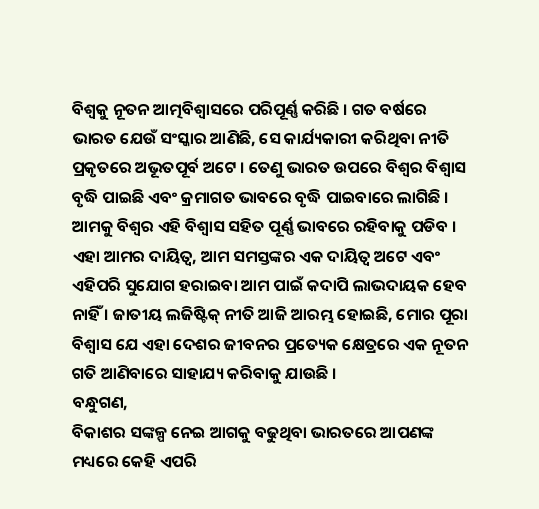ବିଶ୍ୱକୁ ନୂତନ ଆତ୍ମବିଶ୍ୱାସରେ ପରିପୂର୍ଣ୍ଣ କରିଛି । ଗତ ବର୍ଷରେ ଭାରତ ଯେଉଁ ସଂସ୍କାର ଆଣିଛି, ସେ କାର୍ଯ୍ୟକାରୀ କରିଥିବା ନୀତି ପ୍ରକୃତରେ ଅଭୂତପୂର୍ବ ଅଟେ । ତେଣୁ ଭାରତ ଉପରେ ବିଶ୍ୱର ବିଶ୍ୱାସ ବୃଦ୍ଧି ପାଇଛି ଏବଂ କ୍ରମାଗତ ଭାବରେ ବୃଦ୍ଧି ପାଇବାରେ ଲାଗିଛି । ଆମକୁ ବିଶ୍ୱର ଏହି ବିଶ୍ୱାସ ସହିତ ପୂର୍ଣ୍ଣ ଭାବରେ ରହିବାକୁ ପଡିବ । ଏହା ଆମର ଦାୟିତ୍ୱ, ଆମ ସମସ୍ତଙ୍କର ଏକ ଦାୟିତ୍ୱ ଅଟେ ଏବଂ ଏହିପରି ସୁଯୋଗ ହରାଇବା ଆମ ପାଇଁ କଦାପି ଲାଭଦାୟକ ହେବ ନାହିଁ । ଜାତୀୟ ଲଜିଷ୍ଟିକ୍ ନୀତି ଆଜି ଆରମ୍ଭ ହୋଇଛି, ମୋର ପୂରା ବିଶ୍ୱାସ ଯେ ଏହା ଦେଶର ଜୀବନର ପ୍ରତ୍ୟେକ କ୍ଷେତ୍ରରେ ଏକ ନୂତନ ଗତି ଆଣିବାରେ ସାହାଯ୍ୟ କରିବାକୁ ଯାଉଛି ।
ବନ୍ଧୁଗଣ,
ବିକାଶର ସଙ୍କଳ୍ପ ନେଇ ଆଗକୁ ବଢୁଥିବା ଭାରତରେ ଆପଣଙ୍କ ମଧ୍ୟରେ କେହି ଏପରି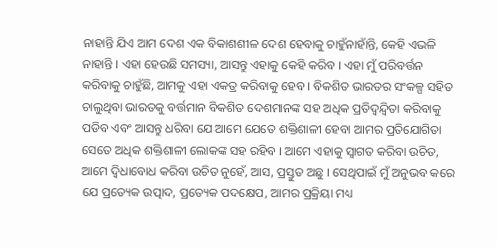ନାହାନ୍ତି ଯିଏ ଆମ ଦେଶ ଏକ ବିକାଶଶୀଳ ଦେଶ ହେବାକୁ ଚାହୁଁନାହାଁନ୍ତି, କେହି ଏଭଳି ନାହାନ୍ତି । ଏହା ହେଉଛି ସମସ୍ୟା, ଆସନ୍ତୁ ଏହାକୁ କେହି କରିବ । ଏହା ମୁଁ ପରିବର୍ତ୍ତନ କରିବାକୁ ଚାହୁଁଛି, ଆମକୁ ଏହା ଏକତ୍ର କରିବାକୁ ହେବ । ବିକଶିତ ଭାରତର ସଂକଳ୍ପ ସହିତ ଚାଲୁଥିବା ଭାରତକୁ ବର୍ତ୍ତମାନ ବିକଶିତ ଦେଶମାନଙ୍କ ସହ ଅଧିକ ପ୍ରତିଦ୍ୱନ୍ଦ୍ୱିତା କରିବାକୁ ପଡିବ ଏବଂ ଆସନ୍ତୁ ଧରିବା ଯେ ଆମେ ଯେତେ ଶକ୍ତିଶାଳୀ ହେବା ଆମର ପ୍ରତିଯୋଗିତା ସେତେ ଅଧିକ ଶକ୍ତିଶାଳୀ ଲୋକଙ୍କ ସହ ରହିବ । ଆମେ ଏହାକୁ ସ୍ୱାଗତ କରିବା ଉଚିତ, ଆମେ ଦ୍ୱିଧାବୋଧ କରିବା ଉଚିତ ନୁହେଁ, ଆସ, ପ୍ରସ୍ତୁତ ଅଛୁ । ସେଥିପାଇଁ ମୁଁ ଅନୁଭବ କରେ ଯେ ପ୍ରତ୍ୟେକ ଉତ୍ପାଦ, ପ୍ରତ୍ୟେକ ପଦକ୍ଷେପ, ଆମର ପ୍ରକ୍ରିୟା ମଧ୍ୟ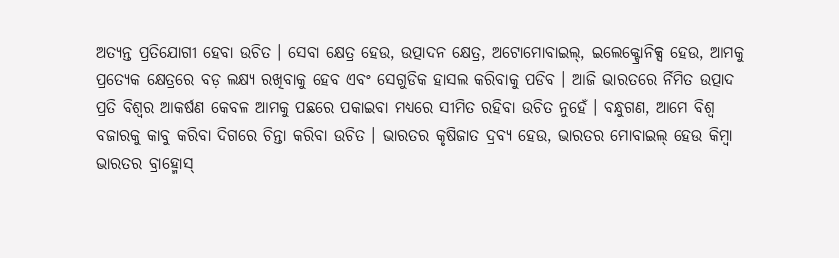ଅତ୍ୟନ୍ତ ପ୍ରତିଯୋଗୀ ହେବା ଉଚିତ । ସେବା କ୍ଷେତ୍ର ହେଉ, ଉତ୍ପାଦନ କ୍ଷେତ୍ର, ଅଟୋମୋବାଇଲ୍, ଇଲେକ୍ଟ୍ରୋନିକ୍ସ ହେଉ, ଆମକୁ ପ୍ରତ୍ୟେକ କ୍ଷେତ୍ରରେ ବଡ଼ ଲକ୍ଷ୍ୟ ରଖିବାକୁ ହେବ ଏବଂ ସେଗୁଡିକ ହାସଲ କରିବାକୁ ପଡିବ । ଆଜି ଭାରତରେ ର୍ନିମିତ ଉତ୍ପାଦ ପ୍ରତି ବିଶ୍ୱର ଆକର୍ଷଣ କେବଳ ଆମକୁ ପଛରେ ପକାଇବା ମଧ୍ୟରେ ସୀମିତ ରହିବା ଉଚିତ ନୁହେଁ । ବନ୍ଧୁଗଣ, ଆମେ ବିଶ୍ୱ ବଜାରକୁ କାବୁ କରିବା ଦିଗରେ ଚିନ୍ତା କରିବା ଉଚିତ । ଭାରତର କୃଷିଜାତ ଦ୍ରବ୍ୟ ହେଉ, ଭାରତର ମୋବାଇଲ୍ ହେଉ କିମ୍ବା ଭାରତର ବ୍ରାହ୍ମୋସ୍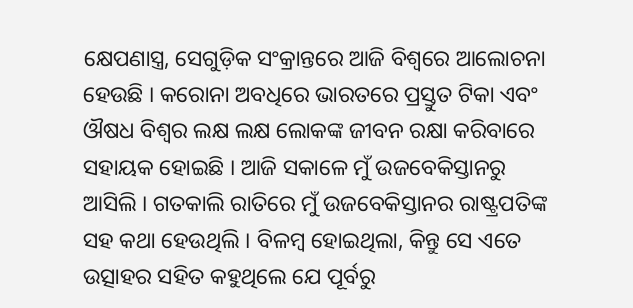କ୍ଷେପଣାସ୍ତ୍ର, ସେଗୁଡ଼ିକ ସଂକ୍ରାନ୍ତରେ ଆଜି ବିଶ୍ୱରେ ଆଲୋଚନା ହେଉଛି । କରୋନା ଅବଧିରେ ଭାରତରେ ପ୍ରସ୍ତୁତ ଟିକା ଏବଂ ଔଷଧ ବିଶ୍ୱର ଲକ୍ଷ ଲକ୍ଷ ଲୋକଙ୍କ ଜୀବନ ରକ୍ଷା କରିବାରେ ସହାୟକ ହୋଇଛି । ଆଜି ସକାଳେ ମୁଁ ଉଜବେକିସ୍ତାନରୁ ଆସିଲି । ଗତକାଲି ରାତିରେ ମୁଁ ଉଜବେକିସ୍ତାନର ରାଷ୍ଟ୍ରପତିଙ୍କ ସହ କଥା ହେଉଥିଲି । ବିଳମ୍ବ ହୋଇଥିଲା, କିନ୍ତୁ ସେ ଏତେ ଉତ୍ସାହର ସହିତ କହୁଥିଲେ ଯେ ପୂର୍ବରୁ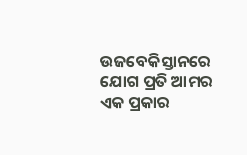ଉଜବେକିସ୍ତାନରେ ଯୋଗ ପ୍ରତି ଆମର ଏକ ପ୍ରକାର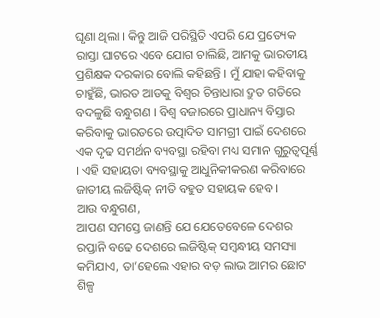ଘୃଣା ଥିଲା । କିନ୍ତୁ ଆଜି ପରିସ୍ଥିତି ଏପରି ଯେ ପ୍ରତ୍ୟେକ ରାସ୍ତା ଘାଟରେ ଏବେ ଯୋଗ ଚାଲିଛି, ଆମକୁ ଭାରତୀୟ ପ୍ରଶିକ୍ଷକ ଦରକାର ବୋଲି କହିଛନ୍ତି । ମୁଁ ଯାହା କହିବାକୁ ଚାହୁଁଛି, ଭାରତ ଆଡକୁ ବିଶ୍ୱର ଚିନ୍ତାଧାରା ଦ୍ରୁତ ଗତିରେ ବଦଳୁଛି ବନ୍ଧୁଗଣ । ବିଶ୍ୱ ବଜାରରେ ପ୍ରାଧାନ୍ୟ ବିସ୍ତାର କରିବାକୁ ଭାରତରେ ଉତ୍ପାଦିତ ସାମଗ୍ରୀ ପାଇଁ ଦେଶରେ ଏକ ଦୃଢ ସମର୍ଥନ ବ୍ୟବସ୍ଥା ରହିବା ମଧ୍ୟ ସମାନ ଗୁରୁତ୍ୱପୂର୍ଣ୍ଣ । ଏହି ସହାୟତା ବ୍ୟବସ୍ଥାକୁ ଆଧୁନିକୀକରଣ କରିବାରେ ଜାତୀୟ ଲଜିଷ୍ଟିକ୍ ନୀତି ବହୁତ ସହାୟକ ହେବ ।
ଆଉ ବନ୍ଧୁଗଣ,
ଆପଣ ସମସ୍ତେ ଜାଣନ୍ତି ଯେ ଯେତେବେଳେ ଦେଶର ରପ୍ତାନି ବଢେ ଦେଶରେ ଲଜିଷ୍ଟିକ୍ ସମ୍ବନ୍ଧୀୟ ସମସ୍ୟା କମିଯାଏ, ତା’ହେଲେ ଏହାର ବଡ଼ ଲାଭ ଆମର ଛୋଟ ଶିଳ୍ପ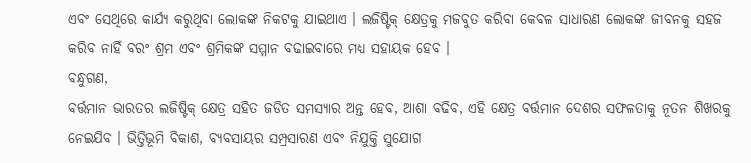ଏବଂ ସେଥିରେ କାର୍ଯ୍ୟ କରୁଥିବା ଲୋକଙ୍କ ନିକଟକୁ ଯାଇଥାଏ । ଲଜିଷ୍ଟିକ୍ କ୍ଷେତ୍ରକୁ ମଜବୁତ କରିବା କେବଳ ସାଧାରଣ ଲୋକଙ୍କ ଜୀବନକୁ ସହଜ କରିବ ନାହିଁ ବରଂ ଶ୍ରମ ଏବଂ ଶ୍ରମିକଙ୍କ ସମ୍ମାନ ବଢାଇବାରେ ମଧ୍ୟ ସହାୟକ ହେବ ।
ବନ୍ଧୁଗଣ,
ବର୍ତ୍ତମାନ ଭାରତର ଲଜିଷ୍ଟିକ୍ କ୍ଷେତ୍ର ସହିତ ଜଡିତ ସମସ୍ୟାର ଅନ୍ତ ହେବ, ଆଶା ବଢିବ, ଏହି କ୍ଷେତ୍ର ବର୍ତ୍ତମାନ ଦେଶର ସଫଳତାକୁ ନୂତନ ଶିଖରକୁ ନେଇଯିବ । ଭିତ୍ତିଭୂମି ବିକାଶ, ବ୍ୟବସାୟର ସମ୍ପ୍ରସାରଣ ଏବଂ ନିଯୁକ୍ତି ସୁଯୋଗ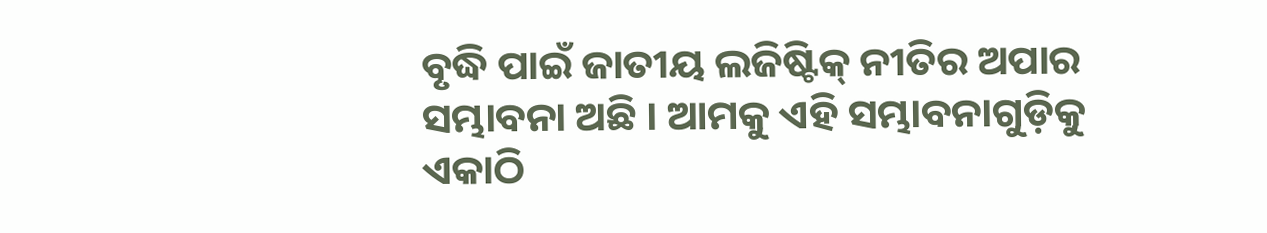ବୃଦ୍ଧି ପାଇଁ ଜାତୀୟ ଲଜିଷ୍ଟିକ୍ ନୀତିର ଅପାର ସମ୍ଭାବନା ଅଛି । ଆମକୁ ଏହି ସମ୍ଭାବନାଗୁଡ଼ିକୁ ଏକାଠି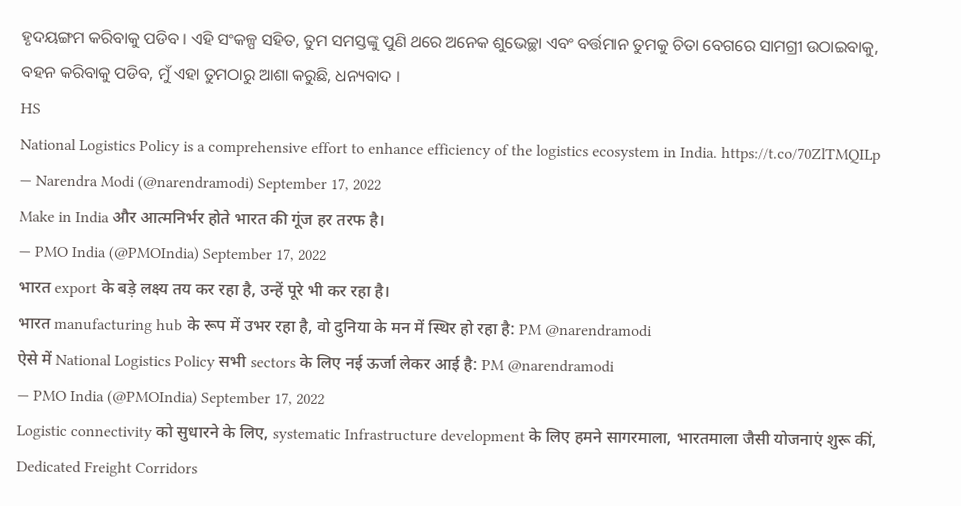ହୃଦୟଙ୍ଗମ କରିବାକୁ ପଡିବ । ଏହି ସଂକଳ୍ପ ସହିତ, ତୁମ ସମସ୍ତଙ୍କୁ ପୁଣି ଥରେ ଅନେକ ଶୁଭେଚ୍ଛା ଏବଂ ବର୍ତ୍ତମାନ ତୁମକୁ ଚିତା ବେଗରେ ସାମଗ୍ରୀ ଉଠାଇବାକୁ, ବହନ କରିବାକୁ ପଡିବ, ମୁଁ ଏହା ତୁମଠାରୁ ଆଶା କରୁଛି, ଧନ୍ୟବାଦ ।
HS
National Logistics Policy is a comprehensive effort to enhance efficiency of the logistics ecosystem in India. https://t.co/70ZlTMQILp
— Narendra Modi (@narendramodi) September 17, 2022
Make in India और आत्मनिर्भर होते भारत की गूंज हर तरफ है।
— PMO India (@PMOIndia) September 17, 2022
भारत export के बड़े लक्ष्य तय कर रहा है, उन्हें पूरे भी कर रहा है।
भारत manufacturing hub के रूप में उभर रहा है, वो दुनिया के मन में स्थिर हो रहा है: PM @narendramodi
ऐसे में National Logistics Policy सभी sectors के लिए नई ऊर्जा लेकर आई है: PM @narendramodi
— PMO India (@PMOIndia) September 17, 2022
Logistic connectivity को सुधारने के लिए, systematic Infrastructure development के लिए हमने सागरमाला, भारतमाला जैसी योजनाएं शुरू कीं, Dedicated Freight Corridors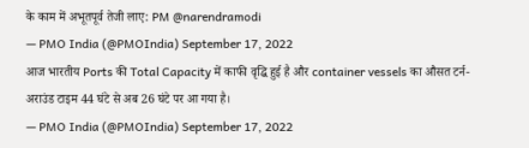के काम में अभूतपूर्व तेजी लाए: PM @narendramodi
— PMO India (@PMOIndia) September 17, 2022
आज भारतीय Ports की Total Capacity में काफी वृद्धि हुई है और container vessels का औसत टर्न-अराउंड टाइम 44 घंटे से अब 26 घंटे पर आ गया है।
— PMO India (@PMOIndia) September 17, 2022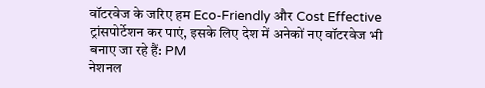वॉटरवेज के जरिए हम Eco-Friendly और Cost Effective ट्रांसपोर्टेशन कर पाएं, इसके लिए देश में अनेकों नए वॉटरवेज भी बनाए जा रहे हैं: PM
नेशनल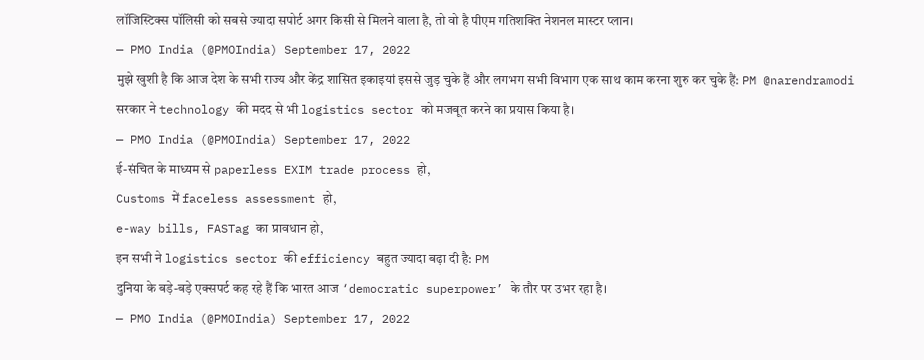लॉजिस्टिक्स पॉलिसी को सबसे ज्यादा सपोर्ट अगर किसी से मिलने वाला है, तो वो है पीएम गतिशक्ति नेशनल मास्टर प्लान।
— PMO India (@PMOIndia) September 17, 2022
मुझे खुशी है कि आज देश के सभी राज्य और केंद्र शासित इकाइयां इससे जुड़ चुके हैं और लगभग सभी विभाग एक साथ काम करना शुरु कर चुके हैं: PM @narendramodi
सरकार ने technology की मदद से भी logistics sector को मजबूत करने का प्रयास किया है।
— PMO India (@PMOIndia) September 17, 2022
ई-संचित के माध्यम से paperless EXIM trade process हो,
Customs में faceless assessment हो,
e-way bills, FASTag का प्रावधान हो,
इन सभी ने logistics sector की efficiency बहुत ज्यादा बढ़ा दी है: PM
दुनिया के बड़े-बड़े एक्सपर्ट कह रहे हैं कि भारत आज ‘democratic superpower’ के तौर पर उभर रहा है।
— PMO India (@PMOIndia) September 17, 2022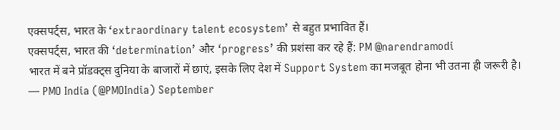एक्सपर्ट्स, भारत के ‘extraordinary talent ecosystem’ से बहुत प्रभावित हैं।
एक्सपर्ट्स, भारत की ‘determination’ और ‘progress’ की प्रशंसा कर रहे हैं: PM @narendramodi
भारत में बने प्रॉडक्ट्स दुनिया के बाजारों में छाएं, इसके लिए देश में Support System का मजबूत होना भी उतना ही जरूरी है।
— PMO India (@PMOIndia) September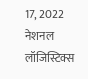17, 2022
नेशनल लॉजिस्टिक्स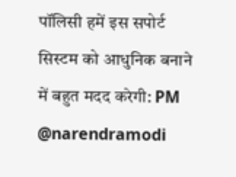पॉलिसी हमें इस सपोर्ट सिस्टम को आधुनिक बनाने में बहुत मदद करेगी: PM @narendramodi